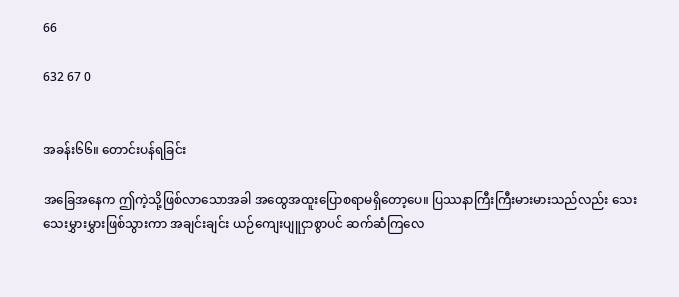66

632 67 0


အခန်း၆၆။ တောင်းပန်ရခြင်း

အခြေအနေက ဤကဲ့သို့ဖြစ်လာသောအခါ အထွေအထူးပြောစရာမရှိတော့ပေ။ ပြဿနာကြီးကြီးမားမားသည်လည်း သေးသေးမွှားမွှားဖြစ်သွားကာ အချင်းချင်း ယဉ်ကျေးပျူငှာစွာပင် ဆက်ဆံကြလေ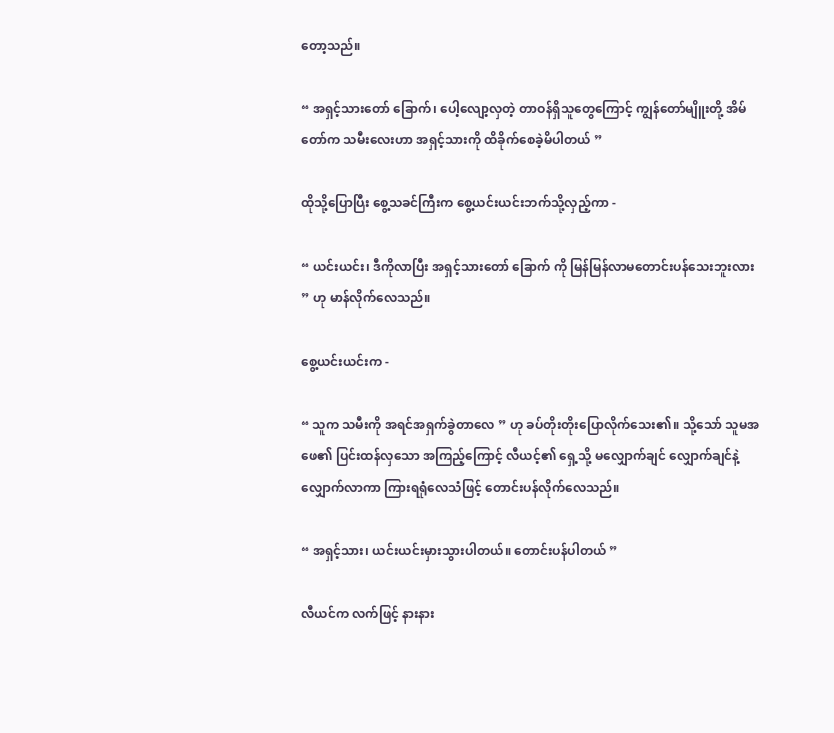တော့သည်။

“ အရှင့်သားတော် ခြောက်၊ ပေါ့လျော့လှတဲ့ တာဝန်ရှိသူတွေကြောင့် ကျွန်တော်မျိူးတို့ အိမ်တော်က သမီးလေးဟာ အရှင့်သားကို ထိခိုက်စေခဲ့မိပါတယ် ”

ထိုသို့ပြောပြီး စွေ့သခင်ကြီးက စွေ့ယင်းယင်းဘက်သို့လှည့်ကာ -

“ ယင်းယင်း၊ ဒီကိုလာပြီး အရှင့်သားတော် ခြောက် ကို မြန်မြန်လာမတောင်းပန်သေးဘူးလား ” ဟု မာန်လိုက်လေသည်။

စွေ့ယင်းယင်းက -

“ သူက သမီးကို အရင်အရှက်ခွဲတာလေ ” ဟု ခပ်တိုးတိုးပြောလိုက်သေး၏။ သို့သော် သူမအဖေ၏ ပြင်းထန်လှသော အကြည့်ကြောင့် လီယင့်၏ ရှေ့သို့ မလျှောက်ချင် လျှောက်ချင်နဲ့ လျှောက်လာကာ ကြားရရုံလေသံဖြင့် တောင်းပန်လိုက်လေသည်။

“ အရှင့်သား၊ ယင်းယင်းမှားသွားပါတယ်။ တောင်းပန်ပါတယ် ”

လီယင်က လက်ဖြင့် နားနား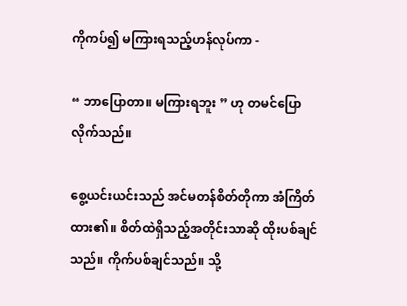ကိုကပ်၍ မကြားရသည့်ဟန်လုပ်ကာ -

“ ဘာပြောတာ။ မကြားရဘူး ” ဟု တမင်ပြောလိုက်သည်။

စွေ့ယင်းယင်းသည် အင်မတန်စိတ်တိုကာ အံကြိတ်ထား၏။ စိတ်ထဲရှိသည့်အတိုင်းသာဆို ထိုးပစ်ချင်သည်။ ကိုက်ပစ်ချင်သည်။ သို့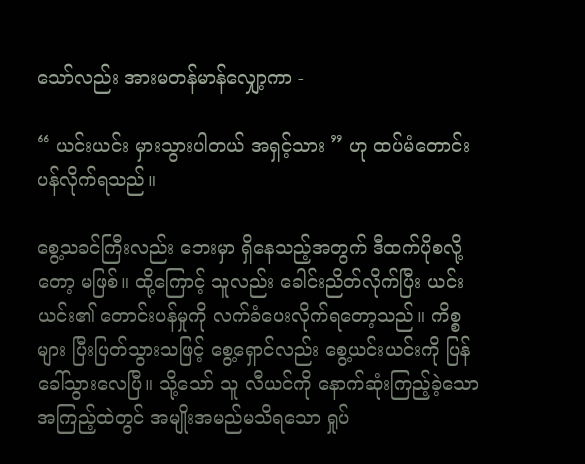သော်လည်း အားမတန်မာန်လျှော့ကာ -

“ ယင်းယင်း မှားသွားပါတယ် အရှင့်သား ” ဟု ထပ်မံတောင်းပန်လိုက်ရသည်။

စွေ့သခင်ကြီးလည်း ဘေးမှာ ရှိနေသည့်အတွက် ဒီထက်ပိုစလို့တော့ မဖြစ်။ ထို့ကြောင့် သူလည်း ခေါင်းညိတ်လိုက်ပြီး ယင်းယင်း၏ တောင်းပန်မှုကို လက်ခံပေးလိုက်ရတော့သည်။ ကိစ္စများ ပြီးပြတ်သွားသဖြင့် စွေ့ရှောင်လည်း စွေ့ယင်းယင်းကို ပြန်ခေါ်သွားလေပြီ။ သို့သော် သူ လီယင်ကို နောက်ဆုံးကြည့်ခဲ့သော အကြည့်ထဲတွင် အမျိုးအမည်မသိရသော ရှုပ်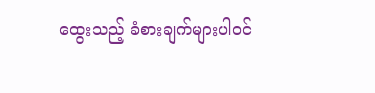ထွေးသည့် ခံစားချက်များပါဝင်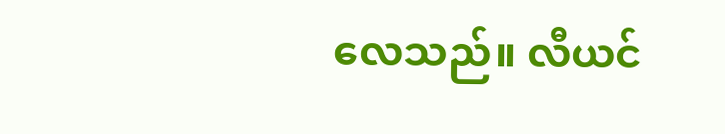လေသည်။ လီယင်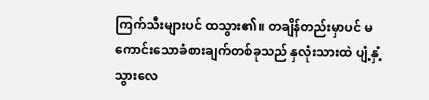ကြက်သီးများပင် ထသွား၏။ တချိန်တည်းမှာပင် မကောင်းသောခံစားချက်တစ်ခုသည် နှလုံးသားထဲ ပျံ့နှံ့သွားလေ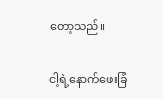တော့သည်။

ငါ့ရဲ့နောက်ဖေးခြံ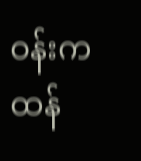ဝန်းက ထန်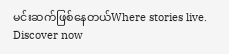မင်းဆက်ဖြစ်နေတယ်Where stories live. Discover now